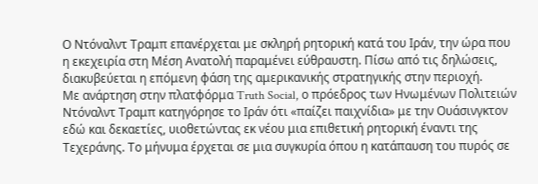Ο Ντόναλντ Τραμπ επανέρχεται με σκληρή ρητορική κατά του Ιράν, την ώρα που η εκεχειρία στη Μέση Ανατολή παραμένει εύθραυστη. Πίσω από τις δηλώσεις, διακυβεύεται η επόμενη φάση της αμερικανικής στρατηγικής στην περιοχή.
Με ανάρτηση στην πλατφόρμα Truth Social, ο πρόεδρος των Ηνωμένων Πολιτειών Ντόναλντ Τραμπ κατηγόρησε το Ιράν ότι «παίζει παιχνίδια» με την Ουάσινγκτον εδώ και δεκαετίες, υιοθετώντας εκ νέου μια επιθετική ρητορική έναντι της Τεχεράνης. Το μήνυμα έρχεται σε μια συγκυρία όπου η κατάπαυση του πυρός σε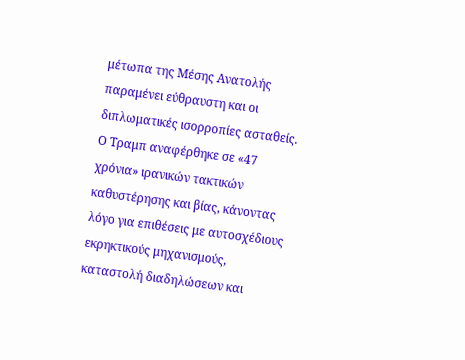μέτωπα της Μέσης Ανατολής παραμένει εύθραυστη και οι διπλωματικές ισορροπίες ασταθείς.
Ο Τραμπ αναφέρθηκε σε «47 χρόνια» ιρανικών τακτικών καθυστέρησης και βίας, κάνοντας λόγο για επιθέσεις με αυτοσχέδιους εκρηκτικούς μηχανισμούς, καταστολή διαδηλώσεων και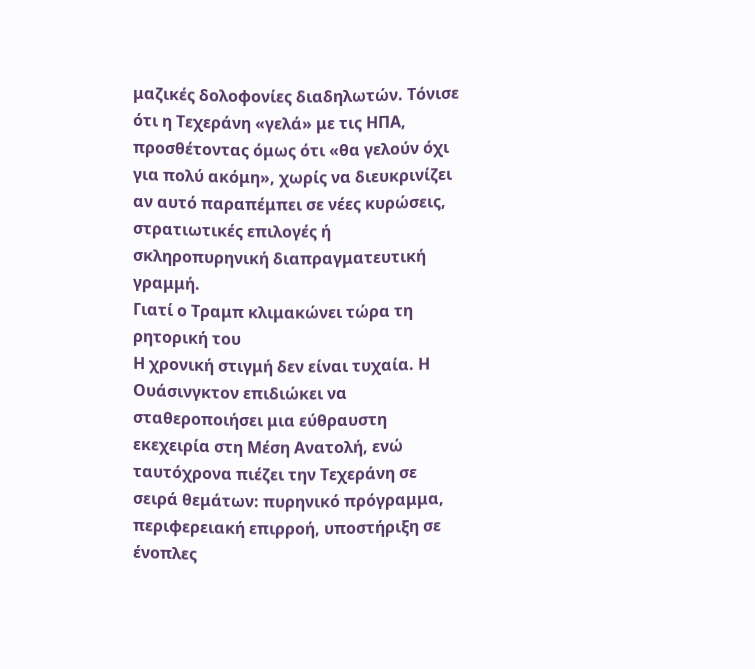μαζικές δολοφονίες διαδηλωτών. Τόνισε ότι η Τεχεράνη «γελά» με τις ΗΠΑ, προσθέτοντας όμως ότι «θα γελούν όχι για πολύ ακόμη», χωρίς να διευκρινίζει αν αυτό παραπέμπει σε νέες κυρώσεις, στρατιωτικές επιλογές ή σκληροπυρηνική διαπραγματευτική γραμμή.
Γιατί ο Τραμπ κλιμακώνει τώρα τη ρητορική του
Η χρονική στιγμή δεν είναι τυχαία. Η Ουάσινγκτον επιδιώκει να σταθεροποιήσει μια εύθραυστη εκεχειρία στη Μέση Ανατολή, ενώ ταυτόχρονα πιέζει την Τεχεράνη σε σειρά θεμάτων: πυρηνικό πρόγραμμα, περιφερειακή επιρροή, υποστήριξη σε ένοπλες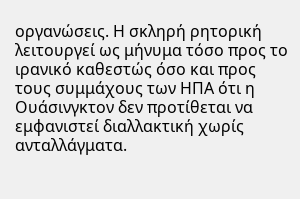οργανώσεις. Η σκληρή ρητορική λειτουργεί ως μήνυμα τόσο προς το ιρανικό καθεστώς όσο και προς τους συμμάχους των ΗΠΑ ότι η Ουάσινγκτον δεν προτίθεται να εμφανιστεί διαλλακτική χωρίς ανταλλάγματα.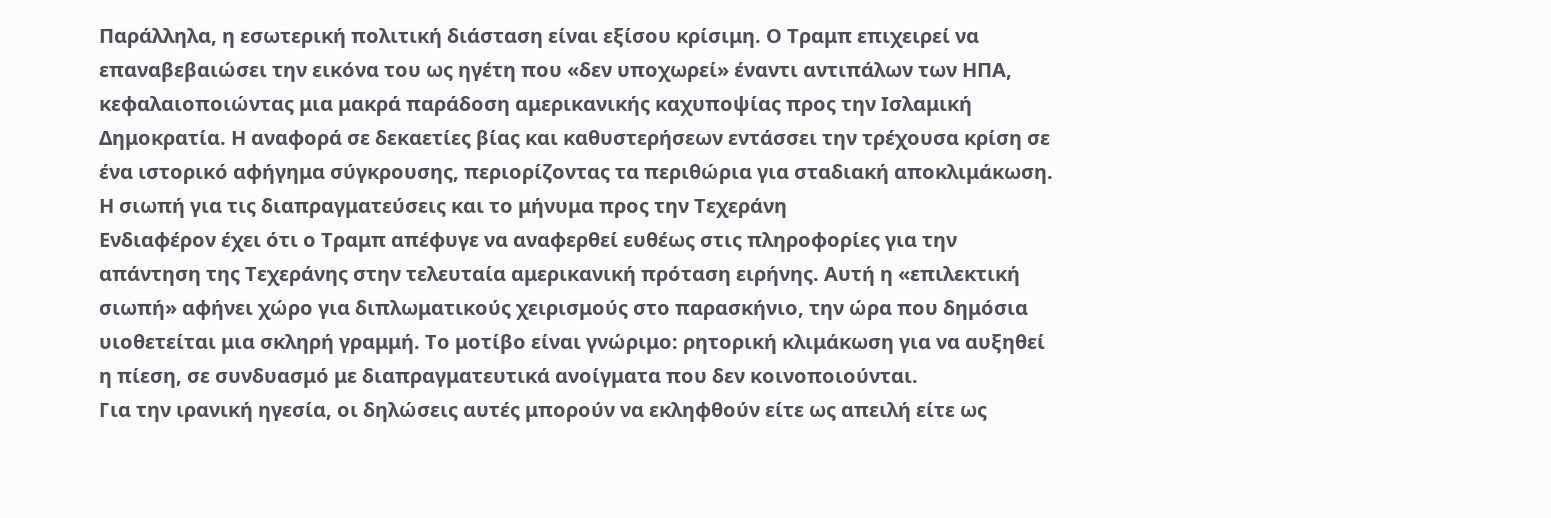Παράλληλα, η εσωτερική πολιτική διάσταση είναι εξίσου κρίσιμη. Ο Τραμπ επιχειρεί να επαναβεβαιώσει την εικόνα του ως ηγέτη που «δεν υποχωρεί» έναντι αντιπάλων των ΗΠΑ, κεφαλαιοποιώντας μια μακρά παράδοση αμερικανικής καχυποψίας προς την Ισλαμική Δημοκρατία. Η αναφορά σε δεκαετίες βίας και καθυστερήσεων εντάσσει την τρέχουσα κρίση σε ένα ιστορικό αφήγημα σύγκρουσης, περιορίζοντας τα περιθώρια για σταδιακή αποκλιμάκωση.
Η σιωπή για τις διαπραγματεύσεις και το μήνυμα προς την Τεχεράνη
Ενδιαφέρον έχει ότι ο Τραμπ απέφυγε να αναφερθεί ευθέως στις πληροφορίες για την απάντηση της Τεχεράνης στην τελευταία αμερικανική πρόταση ειρήνης. Αυτή η «επιλεκτική σιωπή» αφήνει χώρο για διπλωματικούς χειρισμούς στο παρασκήνιο, την ώρα που δημόσια υιοθετείται μια σκληρή γραμμή. Το μοτίβο είναι γνώριμο: ρητορική κλιμάκωση για να αυξηθεί η πίεση, σε συνδυασμό με διαπραγματευτικά ανοίγματα που δεν κοινοποιούνται.
Για την ιρανική ηγεσία, οι δηλώσεις αυτές μπορούν να εκληφθούν είτε ως απειλή είτε ως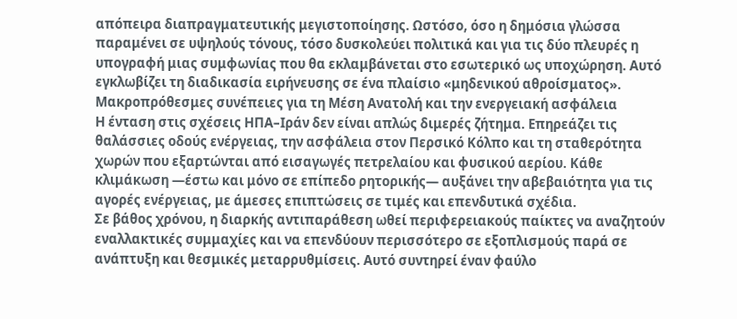απόπειρα διαπραγματευτικής μεγιστοποίησης. Ωστόσο, όσο η δημόσια γλώσσα παραμένει σε υψηλούς τόνους, τόσο δυσκολεύει πολιτικά και για τις δύο πλευρές η υπογραφή μιας συμφωνίας που θα εκλαμβάνεται στο εσωτερικό ως υποχώρηση. Αυτό εγκλωβίζει τη διαδικασία ειρήνευσης σε ένα πλαίσιο «μηδενικού αθροίσματος».
Μακροπρόθεσμες συνέπειες για τη Μέση Ανατολή και την ενεργειακή ασφάλεια
Η ένταση στις σχέσεις ΗΠΑ–Ιράν δεν είναι απλώς διμερές ζήτημα. Επηρεάζει τις θαλάσσιες οδούς ενέργειας, την ασφάλεια στον Περσικό Κόλπο και τη σταθερότητα χωρών που εξαρτώνται από εισαγωγές πετρελαίου και φυσικού αερίου. Κάθε κλιμάκωση —έστω και μόνο σε επίπεδο ρητορικής— αυξάνει την αβεβαιότητα για τις αγορές ενέργειας, με άμεσες επιπτώσεις σε τιμές και επενδυτικά σχέδια.
Σε βάθος χρόνου, η διαρκής αντιπαράθεση ωθεί περιφερειακούς παίκτες να αναζητούν εναλλακτικές συμμαχίες και να επενδύουν περισσότερο σε εξοπλισμούς παρά σε ανάπτυξη και θεσμικές μεταρρυθμίσεις. Αυτό συντηρεί έναν φαύλο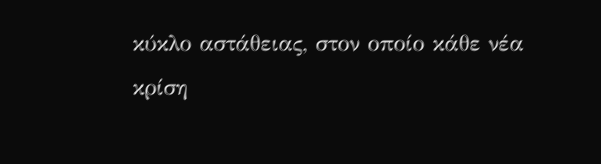κύκλο αστάθειας, στον οποίο κάθε νέα κρίση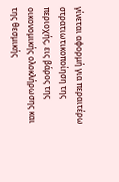γίνεται αφορμή για περαιτέρω στρατιωτικοποίηση της περιοχής, εις βάρος της οικονομικής ολοκλήρωσης και της θεσμικής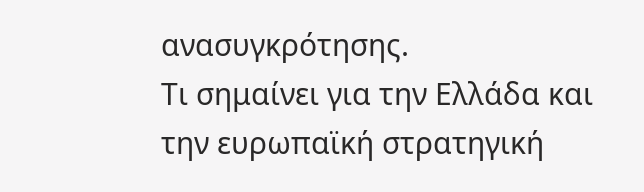ανασυγκρότησης.
Τι σημαίνει για την Ελλάδα και την ευρωπαϊκή στρατηγική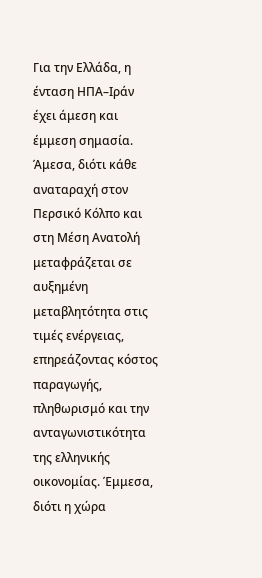Για την Ελλάδα, η ένταση ΗΠΑ–Ιράν έχει άμεση και έμμεση σημασία. Άμεσα, διότι κάθε αναταραχή στον Περσικό Κόλπο και στη Μέση Ανατολή μεταφράζεται σε αυξημένη μεταβλητότητα στις τιμές ενέργειας, επηρεάζοντας κόστος παραγωγής, πληθωρισμό και την ανταγωνιστικότητα της ελληνικής οικονομίας. Έμμεσα, διότι η χώρα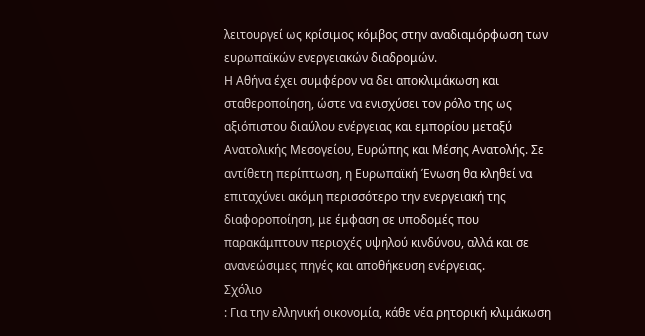λειτουργεί ως κρίσιμος κόμβος στην αναδιαμόρφωση των ευρωπαϊκών ενεργειακών διαδρομών.
Η Αθήνα έχει συμφέρον να δει αποκλιμάκωση και σταθεροποίηση, ώστε να ενισχύσει τον ρόλο της ως αξιόπιστου διαύλου ενέργειας και εμπορίου μεταξύ Ανατολικής Μεσογείου, Ευρώπης και Μέσης Ανατολής. Σε αντίθετη περίπτωση, η Ευρωπαϊκή Ένωση θα κληθεί να επιταχύνει ακόμη περισσότερο την ενεργειακή της διαφοροποίηση, με έμφαση σε υποδομές που παρακάμπτουν περιοχές υψηλού κινδύνου, αλλά και σε ανανεώσιμες πηγές και αποθήκευση ενέργειας.
Σχόλιο
: Για την ελληνική οικονομία, κάθε νέα ρητορική κλιμάκωση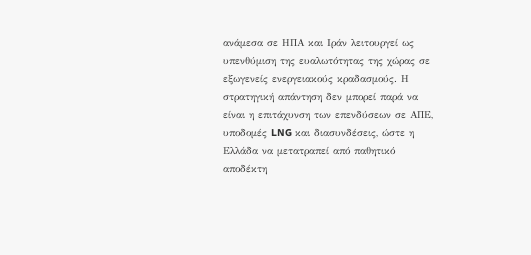ανάμεσα σε ΗΠΑ και Ιράν λειτουργεί ως υπενθύμιση της ευαλωτότητας της χώρας σε εξωγενείς ενεργειακούς κραδασμούς. Η στρατηγική απάντηση δεν μπορεί παρά να είναι η επιτάχυνση των επενδύσεων σε ΑΠΕ, υποδομές LNG και διασυνδέσεις, ώστε η Ελλάδα να μετατραπεί από παθητικό αποδέκτη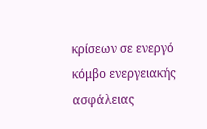κρίσεων σε ενεργό κόμβο ενεργειακής ασφάλειας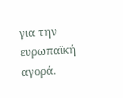για την ευρωπαϊκή αγορά.